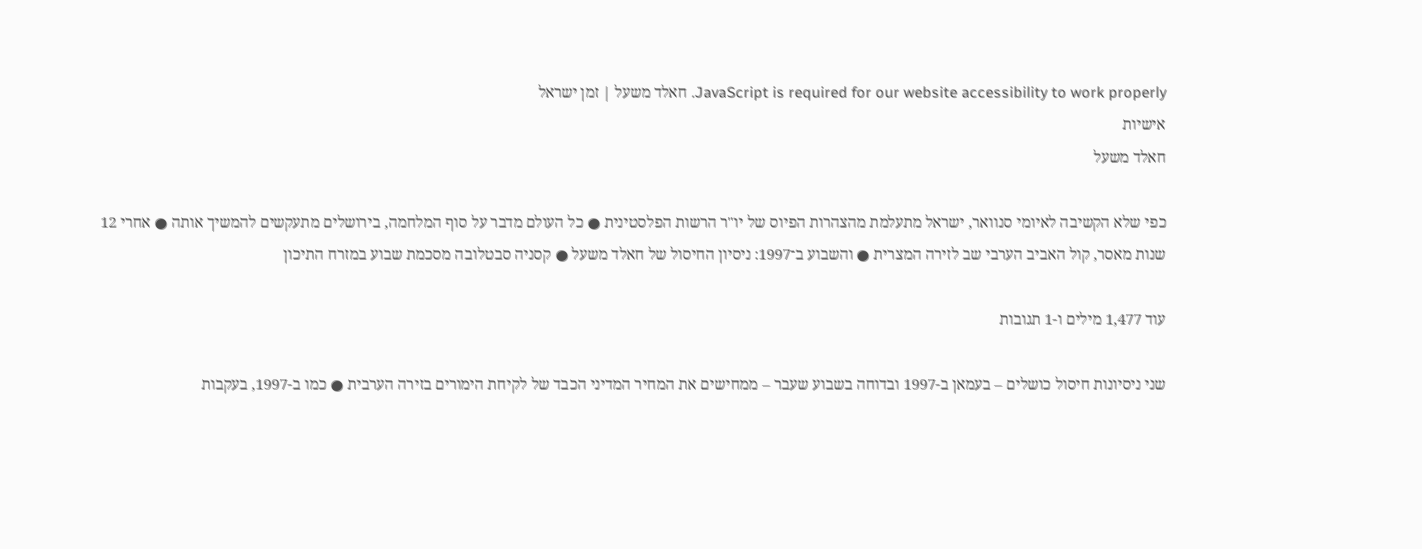JavaScript is required for our website accessibility to work properly. חאלד משעל | זמן ישראל
אישיות
חאלד משעל

כפי שלא הקשיבה לאיומי סנוואר, ישראל מתעלמת מהצהרות הפיוס של יו"ר הרשות הפלסטינית ● כל העולם מדבר על סוף המלחמה, בירושלים מתעקשים להמשיך אותה ● אחרי 12 שנות מאסר, קול האביב הערבי שב לזירה המצרית ● והשבוע ב־1997: ניסיון החיסול של חאלד משעל ● קסניה סבטלובה מסכמת שבוע במזרח התיכון

עוד 1,477 מילים ו-1 תגובות

שני ניסיונות חיסול כושלים – בעמאן ב-1997 ובדוחה בשבוע שעבר – ממחישים את המחיר המדיני הכבד של לקיחת הימורים בזירה הערבית ● כמו ב-1997, בעקבות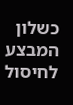כשלון המבצע לחיסול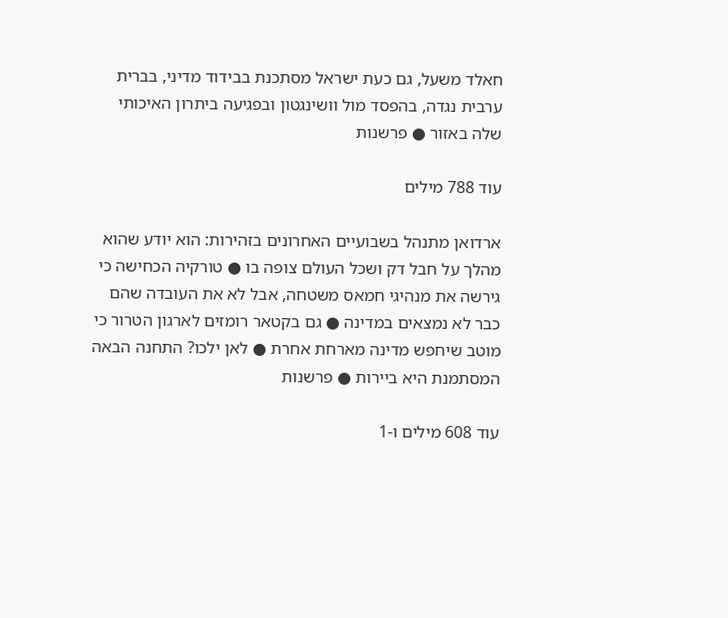חאלד משעל, גם כעת ישראל מסתכנת בבידוד מדיני, בברית ערבית נגדה, בהפסד מול וושינגטון ובפגיעה ביתרון האיכותי שלה באזור ● פרשנות

עוד 788 מילים

ארדואן מתנהל בשבועיים האחרונים בזהירות: הוא יודע שהוא מהלך על חבל דק ושכל העולם צופה בו ● טורקיה הכחישה כי גירשה את מנהיגי חמאס משטחה, אבל לא את העובדה שהם כבר לא נמצאים במדינה ● גם בקטאר רומזים לארגון הטרור כי מוטב שיחפש מדינה מארחת אחרת ● לאן ילכו? התחנה הבאה המסתמנת היא ביירות ● פרשנות

עוד 608 מילים ו-1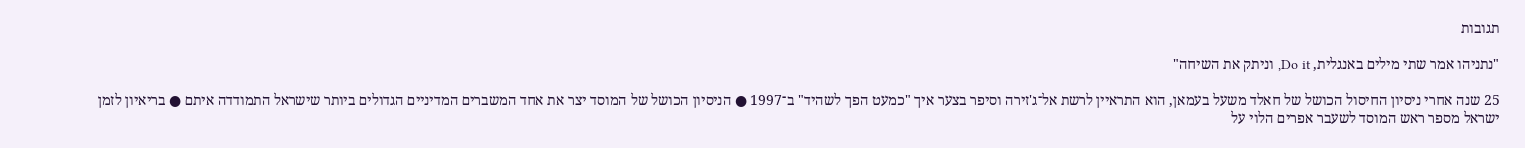תגובות

"נתניהו אמר שתי מילים באנגלית, Do it, וניתק את השיחה"

25 שנה אחרי ניסיון החיסול הכושל של חאלד משעל בעמאן, הוא התראיין לרשת אל־ג'זירה וסיפר בצער איך "כמעט הפך לשהיד" ב־1997 ● הניסיון הכושל של המוסד יצר את אחד המשברים המדיניים הגדולים ביותר שישראל התמודדה איתם ● בריאיון לזמן ישראל מספר ראש המוסד לשעבר אפרים הלוי על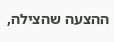ההצעה שהצילה,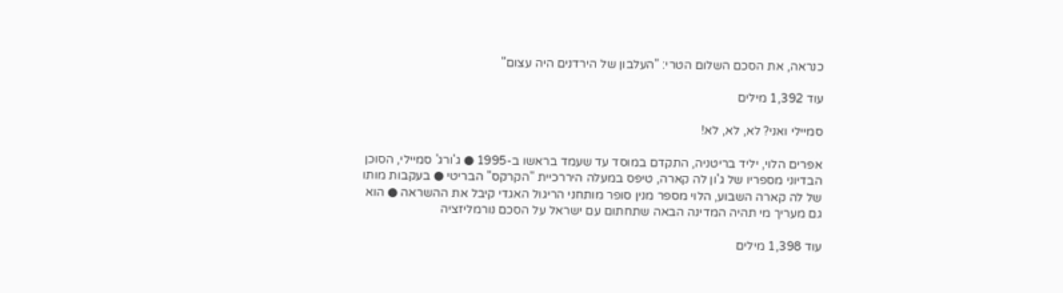כנראה, את הסכם השלום הטרי: "העלבון של הירדנים היה עצום"

עוד 1,392 מילים

סמיילי ואני? לא, לא, לא!

אפרים הלוי, יליד בריטניה, התקדם במוסד עד שעמד בראשו ב-1995 ● ג'ורג' סמיילי, הסוכן הבדיוני מספריו של ג'ון לה קארה, טיפס במעלה היררכיית "הקרקס" הבריטי ● בעקבות מותו של לה קארה השבוע, הלוי מספר מנין סופר מותחני הריגול האגדי קיבל את ההשראה ● הוא גם מעריך מי תהיה המדינה הבאה שתחתום עם ישראל על הסכם נורמליזציה

עוד 1,398 מילים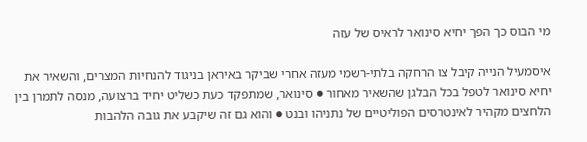מי הבוס כך הפך יחיא סינואר לראיס של עזה

איסמעיל הנייה קיבל צו הרחקה בלתי-רשמי מעזה אחרי שביקר באיראן בניגוד להנחיות המצרים, והשאיר את יחיא סינואר לטפל בכל הבלגן שהשאיר מאחור ● סינואר, שמתפקד כעת כשליט יחיד ברצועה, מנסה לתמרן בין הלחצים מקהיר לאינטרסים הפוליטיים של נתניהו ובנט ● והוא גם זה שיקבע את גובה הלהבות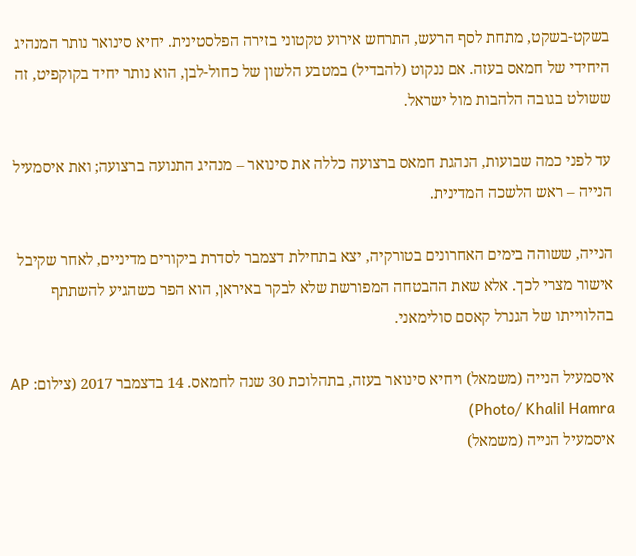בשקט-בשקט, מתחת לסף הרעש, התרחש אירוע טקטוני בזירה הפלסטינית. יחיא סינואר נותר המנהיג היחידי של חמאס בעזה. אם ננקוט (להבדיל) במטבע הלשון של כחול-לבן, הוא נותר יחיד בקוקפיט, זה ששולט בגובה הלהבות מול ישראל.

עד לפני כמה שבועות, הנהגת חמאס ברצועה כללה את סינואר – מנהיג התנועה ברצועה; ואת איסמעיל הנייה – ראש הלשכה המדינית.

הנייה, ששוהה בימים האחרונים בטורקיה, יצא בתחילת דצמבר לסדרת ביקורים מדיניים, לאחר שקיבל אישור מצרי לכך. אלא שאת ההבטחה המפורשת שלא לבקר באיראן, הוא הפר כשהגיע להשתתף בהלווייתו של הגנרל קאסם סולימאני.

איסמעיל הנייה (משמאל) ויחיא סינואר בעזה, בתהלוכת 30 שנה לחמאס. 14 בדצמבר 2017 (צילום: AP Photo/ Khalil Hamra)
איסמעיל הנייה (משמאל)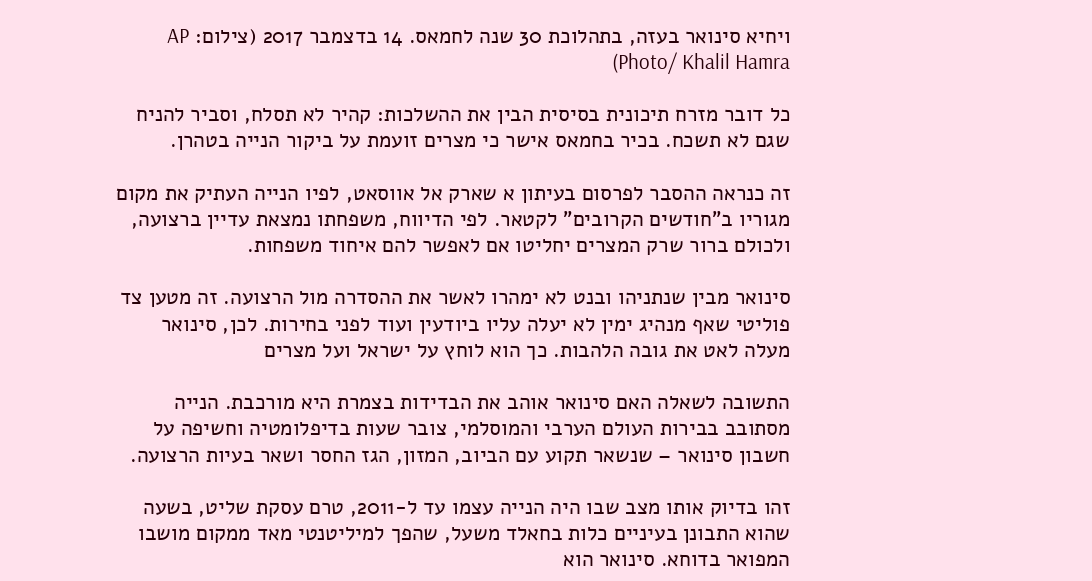ויחיא סינואר בעזה, בתהלוכת 30 שנה לחמאס. 14 בדצמבר 2017 (צילום: AP Photo/ Khalil Hamra)

כל דובר מזרח תיכונית בסיסית הבין את ההשלכות: קהיר לא תסלח, וסביר להניח שגם לא תשכח. בכיר בחמאס אישר כי מצרים זועמת על ביקור הנייה בטהרן.

זה כנראה ההסבר לפרסום בעיתון א שארק אל אווסאט, לפיו הנייה העתיק את מקום מגוריו ב"חודשים הקרובים" לקטאר. לפי הדיווח, משפחתו נמצאת עדיין ברצועה, ולכולם ברור שרק המצרים יחליטו אם לאפשר להם איחוד משפחות.

סינואר מבין שנתניהו ובנט לא ימהרו לאשר את ההסדרה מול הרצועה. זה מטען צד פוליטי שאף מנהיג ימין לא יעלה עליו ביודעין ועוד לפני בחירות. לכן, סינואר מעלה לאט את גובה הלהבות. כך הוא לוחץ על ישראל ועל מצרים

התשובה לשאלה האם סינואר אוהב את הבדידות בצמרת היא מורכבת. הנייה מסתובב בבירות העולם הערבי והמוסלמי, צובר שעות בדיפלומטיה וחשיפה על חשבון סינואר – שנשאר תקוע עם הביוב, המזון, הגז החסר ושאר בעיות הרצועה.

זהו בדיוק אותו מצב שבו היה הנייה עצמו עד ל-2011, טרם עסקת שליט, בשעה שהוא התבונן בעיניים כלות בחאלד משעל, שהפך למיליטנטי מאד ממקום מושבו המפואר בדוחא. סינואר הוא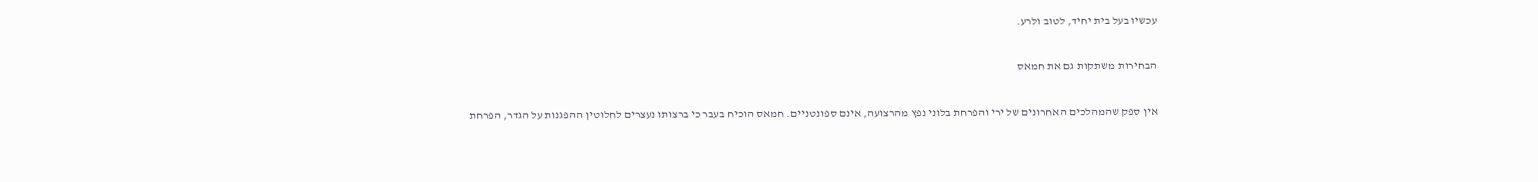עכשיו בעל בית יחיד, לטוב ולרע.

הבחירות משתקות גם את חמאס

אין ספק שהמהלכים האחרונים של ירי והפרחת בלוני נפץ מהרצועה, אינם ספונטניים. חמאס הוכיח בעבר כי ברצותו נעצרים לחלוטין ההפגנות על הגדר, הפרחת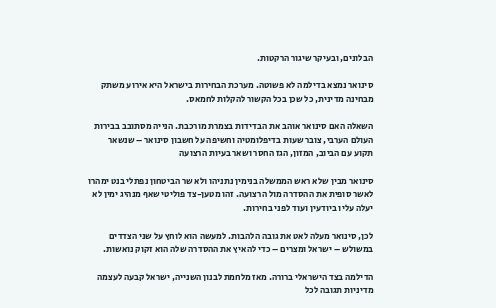הבלונים, ובעיקר שיגור הרקטות.

סינואר נמצא בדילמה לא פשוטה. מערכת הבחירות בישראל היא אירוע משתק מבחינה מדינית, כל שכן בכל הקשור להקלות לחמאס.

השאלה האם סינואר אוהב את הבדידות בצמרת מורכבת. הנייה מסתובב בבירות העולם הערבי, צובר שעות בדיפלומטיה וחשיפה על חשבון סינואר – שנשאר תקוע עם הביוב, המזון, הגז החסר ושאר בעיות הרצועה

סינואר מבין שלא ראש הממשלה בנימין נתניהו ולא שר הביטחון נפתלי בנט ימהרו לאשר סופית את ההסדרה מול הרצועה. זהו מטען-צד פוליטי שאף מנהיג ימין לא יעלה עליו ביודעין ועוד לפני בחירות.

לכן, סינואר מעלה לאט את גובה הלהבות. למעשה הוא לוחץ על שני הצדדים במשולש – ישראל ומצרים – כדי להאיץ את ההסדרה שלה הוא זקוק נואשות.

הדילמה בצד הישראלי ברורה. מאז מלחמת לבנון השנייה, ישראל קבעה לעצמה מדיניות תגובה לכל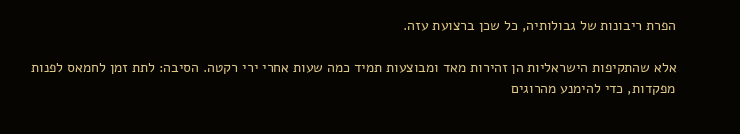הפרת ריבונות של גבולותיה, כל שכן ברצועת עזה.

אלא שהתקיפות הישראליות הן זהירות מאד ומבוצעות תמיד כמה שעות אחרי ירי רקטה. הסיבה: לתת זמן לחמאס לפנות מפקדות, כדי להימנע מהרוגים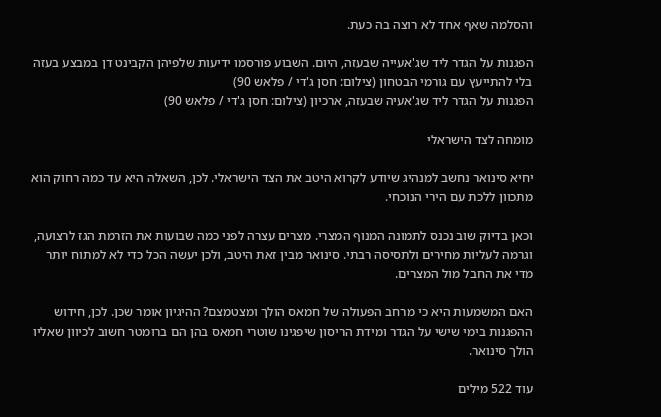והסלמה שאף אחד לא רוצה בה כעת.

הפגנות על הגדר ליד שג'אעייה שבעזה, היום. השבוע פורסמו ידיעות שלפיהן הקבינט דן במבצע בעזה בלי להתייעץ עם גורמי הבטחון (צילום: חסן ג'די / פלאש 90)
הפגנות על הגדר ליד שג'אעיה שבעזה, ארכיון (צילום: חסן ג'די / פלאש 90)

מומחה לצד הישראלי

יחיא סינואר נחשב למנהיג שיודע לקרוא היטב את הצד הישראלי. לכן, השאלה היא עד כמה רחוק הוא מתכוון ללכת עם הירי הנוכחי.

וכאן בדיוק שוב נכנס לתמונה המנוף המצרי. מצרים עצרה לפני כמה שבועות את הזרמת הגז לרצועה, וגרמה לעליות מחירים ולתסיסה רבתי. סינואר מבין זאת היטב, ולכן יעשה הכל כדי לא למתוח יותר מדי את החבל מול המצרים.

האם המשמעות היא כי מרחב הפעולה של חמאס הולך ומצטמצם? ההיגיון אומר שכן. לכן, חידוש ההפגנות בימי שישי על הגדר ומידת הריסון שיפגינו שוטרי חמאס בהן הם ברומטר חשוב לכיוון שאליו הולך סינואר.

עוד 522 מילים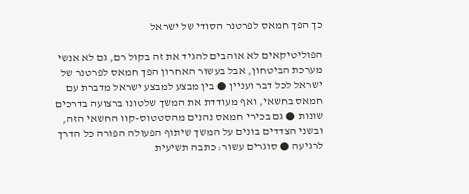כך הפך חמאס לפרטנר הסודי של ישראל

הפוליטיקאים לא אוהבים להגיד את זה בקול רם, גם לא אנשי מערכת הביטחון, אבל בעשור האחרון הפך חמאס לפרטנר של ישראל לכל דבר ועניין ● בין מבצע למבצע ישראל מדברת עם חמאס בחשאי, ואף מעודדת את המשך שלטונו ברצועה בדרכים שונות ● גם בכירי חמאס נהנים מהסטטוס-קוו החשאי הזה, ובשני הצדדים בונים על המשך שיתוף הפעולה הפורה כל הדרך לרגיעה ● סוגרים עשור: כתבה תשיעית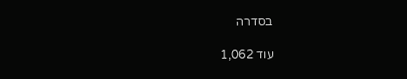בסדרה

עוד 1,062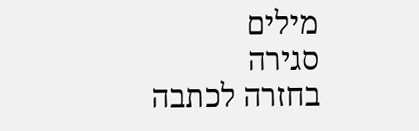מילים
סגירה
בחזרה לכתבה